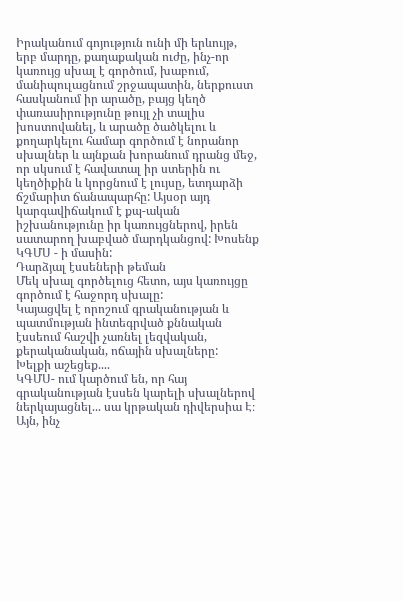Իրականում գոյություն ունի մի երևույթ, երբ մարդը, քաղաքական ուժը, ինչ-որ կառույց սխալ է գործում, խաբում, մանիպուլացնում շրջապատին, ներքուստ հասկանում իր արածը, բայց կեղծ փառասիրությունը թույլ չի տալիս խոստովանել, և արածը ծածկելու և քողարկելու համար գործում է նորանոր սխալներ և այնքան խորանում դրանց մեջ, որ սկսում է հավատալ իր ստերին ու կեղծիքին և կորցնում է լույսը, ետդարձի ճշմարիտ ճանապարհը: Այսօր այդ կարգավիճակում է քպ-ական իշխանությունը իր կառույցներով, իրեն սատարող խաբված մարդկանցով: Խոսենք ԿԳՄՍ - ի մասին:
Դարձյալ էսսեների թեման
Մեկ սխալ գործելուց հետո, այս կառույցը գործում է հաջորդ սխալը:
Կայացվել է որոշում գրականության և պատմության ինտեգրված քննական էսսեում հաշվի չառնել լեզվական, քերականական, ոճային սխալները:
Խելքի աշեցեք....
ԿԳՄՍ- ում կարծում են, որ հայ գրականության էսսեն կարելի սխալներով ներկայացնել... սա կրթական դիվերսիա Է։
Այն, ինչ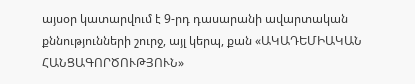այսօր կատարվում է 9-րդ դասարանի ավարտական քննությունների շուրջ, այլ կերպ, քան «ԱԿԱԴԵՄԻԱԿԱՆ ՀԱՆՑԱԳՈՐԾՈՒԹՅՈՒՆ»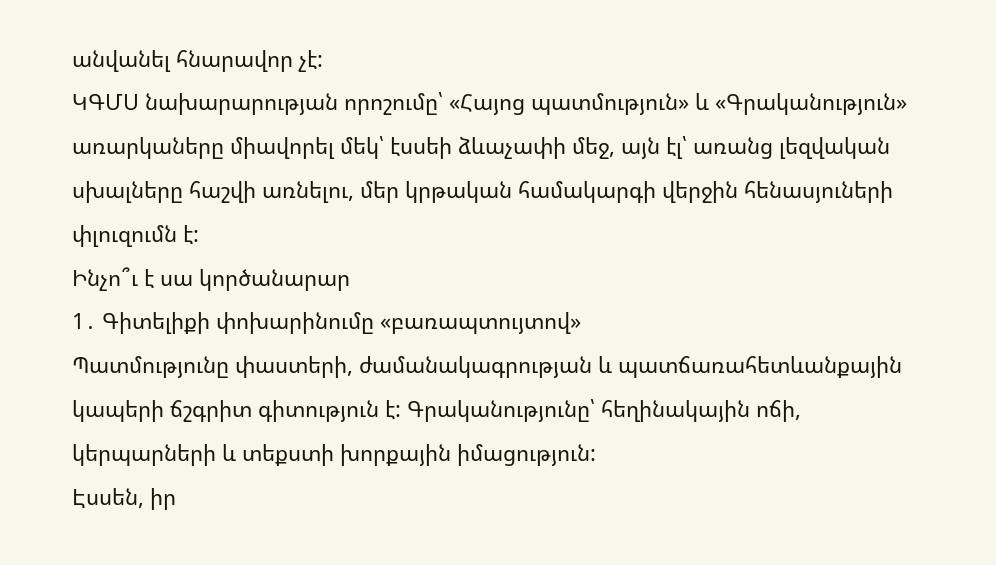անվանել հնարավոր չէ:
ԿԳՄՍ նախարարության որոշումը՝ «Հայոց պատմություն» և «Գրականություն» առարկաները միավորել մեկ՝ էսսեի ձևաչափի մեջ, այն էլ՝ առանց լեզվական սխալները հաշվի առնելու, մեր կրթական համակարգի վերջին հենասյուների փլուզումն է:
Ինչո՞ւ է սա կործանարար
1․ Գիտելիքի փոխարինումը «բառապտույտով»
Պատմությունը փաստերի, ժամանակագրության և պատճառահետևանքային կապերի ճշգրիտ գիտություն է: Գրականությունը՝ հեղինակային ոճի, կերպարների և տեքստի խորքային իմացություն:
Էսսեն, իր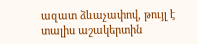ազատ ձևաչափով, թույլ է տալիս աշակերտին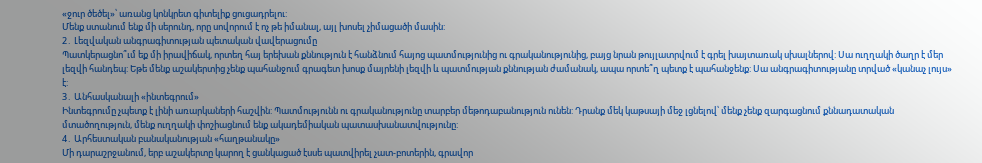«ջուր ծեծել»՝ առանց կոնկրետ գիտելիք ցուցադրելու:
Մենք ստանում ենք մի սերունդ, որը սովորում է ոչ թե իմանալ, այլ խոսել չիմացածի մասին:
2․ Լեզվական անգրագիտության պետական վավերացումը
Պատկերացնո՞ւմ եք մի իրավիճակ, որտեղ հայ երեխան քննություն է հանձնում հայոց պատմությունից ու գրականությունից, բայց նրան թույլատրվում է գրել խայտառակ սխալներով: Սա ուղղակի ծաղր է մեր լեզվի հանդեպ: Եթե մենք աշակերտից չենք պահանջում գրագետ խոսք մայրենի լեզվի և պատմության քննության ժամանակ, ապա որտե՞ղ պետք է պահանջենք: Սա անգրագիտությանը տրված «կանաչ լույս» է:
3․ Անհասկանալի «ինտեգրում»
Ինտեգրումը չպետք է լինի առարկաների հաշվին: Պատմությունն ու գրականությունը տարբեր մեթոդաբանություն ունեն: Դրանք մեկ կաթսայի մեջ լցնելով՝ մենք չենք զարգացնում քննադատական մտածողություն, մենք ուղղակի փոշիացնում ենք ակադեմիական պատասխանատվությունը:
4․ Արհեստական բանականության «հաղթանակը»
Մի դարաշրջանում, երբ աշակերտը կարող է ցանկացած էսսե պատվիրել չատ-բոտերին, գրավոր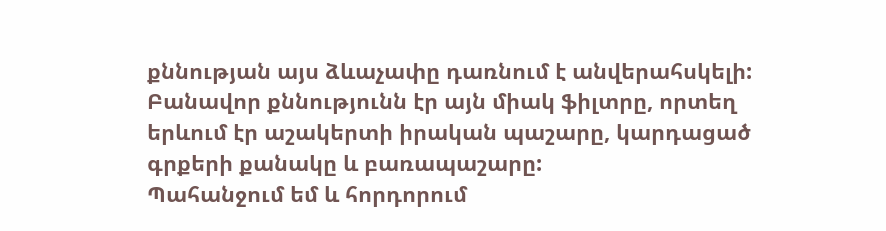քննության այս ձևաչափը դառնում է անվերահսկելի: Բանավոր քննությունն էր այն միակ ֆիլտրը, որտեղ երևում էր աշակերտի իրական պաշարը, կարդացած գրքերի քանակը և բառապաշարը:
Պահանջում եմ և հորդորում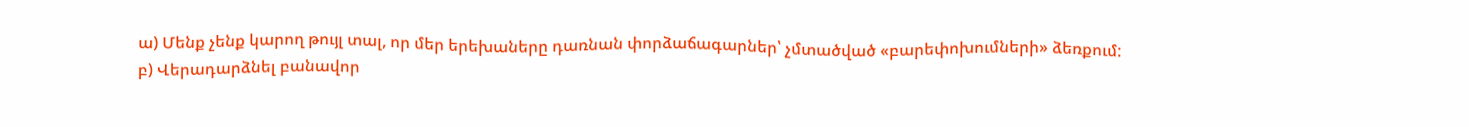ա) Մենք չենք կարող թույլ տալ, որ մեր երեխաները դառնան փորձաճագարներ՝ չմտածված «բարեփոխումների» ձեռքում:
բ) Վերադարձնել բանավոր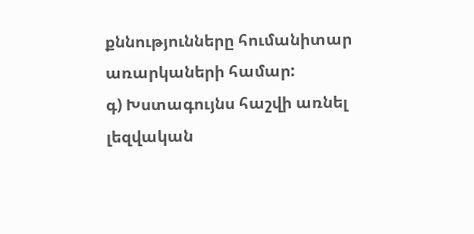քննությունները հումանիտար առարկաների համար:
գ) Խստագույնս հաշվի առնել լեզվական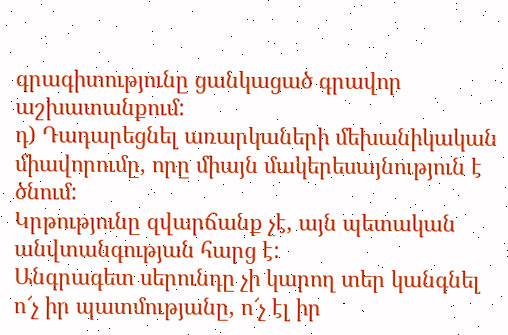գրագիտությունը ցանկացած գրավոր աշխատանքում:
դ) Դադարեցնել առարկաների մեխանիկական միավորումը, որը միայն մակերեսայնություն է ծնում:
Կրթությունը զվարճանք չէ, այն պետական անվտանգության հարց է:
Անգրագետ սերունդը չի կարող տեր կանգնել ո՜չ իր պատմությանը, ո՜չ էլ իր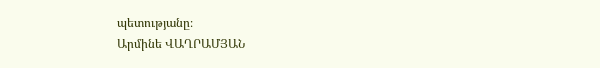պետությանը։
Արմինե ՎԱՂՐԱՄՅԱՆ